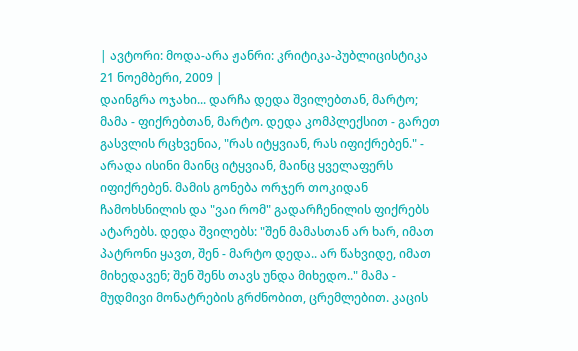| ავტორი: მოდა-არა ჟანრი: კრიტიკა-პუბლიცისტიკა 21 ნოემბერი, 2009 |
დაინგრა ოჯახი... დარჩა დედა შვილებთან, მარტო; მამა - ფიქრებთან, მარტო. დედა კომპლექსით - გარეთ გასვლის რცხვენია, "რას იტყვიან, რას იფიქრებენ." - არადა ისინი მაინც იტყვიან, მაინც ყველაფერს იფიქრებენ. მამის გონება ორჯერ თოკიდან ჩამოხსნილის და "ვაი რომ" გადარჩენილის ფიქრებს ატარებს. დედა შვილებს: "შენ მამასთან არ ხარ, იმათ პატრონი ყავთ, შენ - მარტო დედა.. არ წახვიდე, იმათ მიხედავენ; შენ შენს თავს უნდა მიხედო.." მამა - მუდმივი მონატრების გრძნობით, ცრემლებით. კაცის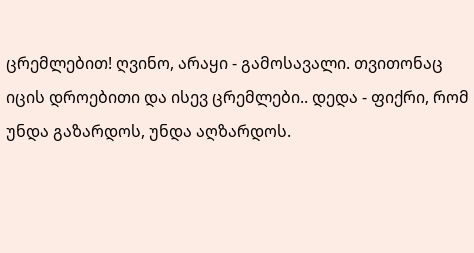ცრემლებით! ღვინო, არაყი - გამოსავალი. თვითონაც იცის დროებითი და ისევ ცრემლები.. დედა - ფიქრი, რომ უნდა გაზარდოს, უნდა აღზარდოს.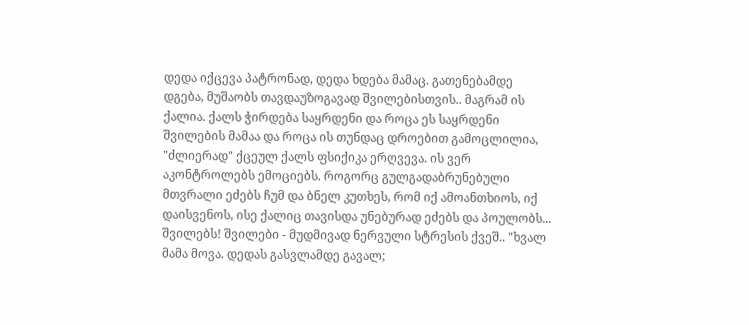დედა იქცევა პატრონად, დედა ხდება მამაც. გათენებამდე დგება, მუშაობს თავდაუზოგავად შვილებისთვის.. მაგრამ ის ქალია. ქალს ჭირდება საყრდენი და როცა ეს საყრდენი შვილების მამაა და როცა ის თუნდაც დროებით გამოცლილია, "ძლიერად" ქცეულ ქალს ფსიქიკა ერღვევა. ის ვერ აკონტროლებს ემოციებს. როგორც გულგადაბრუნებული მთვრალი ეძებს ჩუმ და ბნელ კუთხეს, რომ იქ ამოანთხიოს, იქ დაისვენოს, ისე ქალიც თავისდა უნებურად ეძებს და პოულობს... შვილებს! შვილები - მუდმივად ნერვული სტრესის ქვეშ.. "ხვალ მამა მოვა. დედას გასვლამდე გავალ;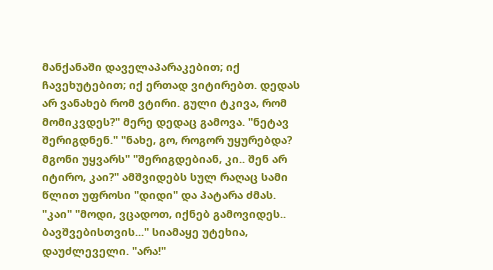მანქანაში დაველაპარაკებით; იქ ჩავეხუტებით; იქ ერთად ვიტირებთ. დედას არ ვანახებ რომ ვტირი. გული ტკივა, რომ მომიკვდეს?" მერე დედაც გამოვა. "ნეტავ შერიგდნენ." "ნახე, გო, როგორ უყურებდა? მგონი უყვარს" "შერიგდებიან, კი.. შენ არ იტირო, კაი?" ამშვიდებს სულ რაღაც სამი წლით უფროსი "დიდი" და პატარა ძმას. "კაი" "მოდი, ვცადოთ, იქნებ გამოვიდეს.. ბავშვებისთვის..." სიამაყე უტეხია, დაუძლეველი. "არა!"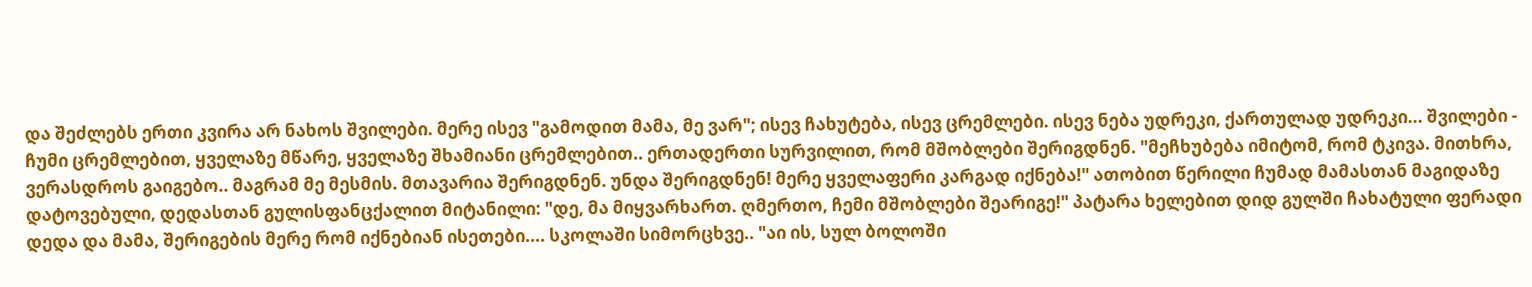და შეძლებს ერთი კვირა არ ნახოს შვილები. მერე ისევ "გამოდით მამა, მე ვარ"; ისევ ჩახუტება, ისევ ცრემლები. ისევ ნება უდრეკი, ქართულად უდრეკი... შვილები - ჩუმი ცრემლებით, ყველაზე მწარე, ყველაზე შხამიანი ცრემლებით.. ერთადერთი სურვილით, რომ მშობლები შერიგდნენ. "მეჩხუბება იმიტომ, რომ ტკივა. მითხრა, ვერასდროს გაიგებო.. მაგრამ მე მესმის. მთავარია შერიგდნენ. უნდა შერიგდნენ! მერე ყველაფერი კარგად იქნება!" ათობით წერილი ჩუმად მამასთან მაგიდაზე დატოვებული, დედასთან გულისფანცქალით მიტანილი: "დე, მა მიყვარხართ. ღმერთო, ჩემი მშობლები შეარიგე!" პატარა ხელებით დიდ გულში ჩახატული ფერადი დედა და მამა, შერიგების მერე რომ იქნებიან ისეთები.... სკოლაში სიმორცხვე.. "აი ის, სულ ბოლოში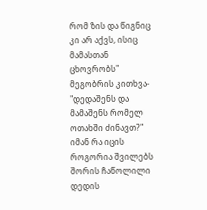რომ ზის და წიგნიც კი არ აქვს, ისიც მამასთან ცხოვრობს" მეგობრის კითხვა- "დედაშენს და მამაშენს რომელ ოთახში ძინავთ?" იმან რა იცის როგორია შვილებს შორის ჩაწოლილი დედის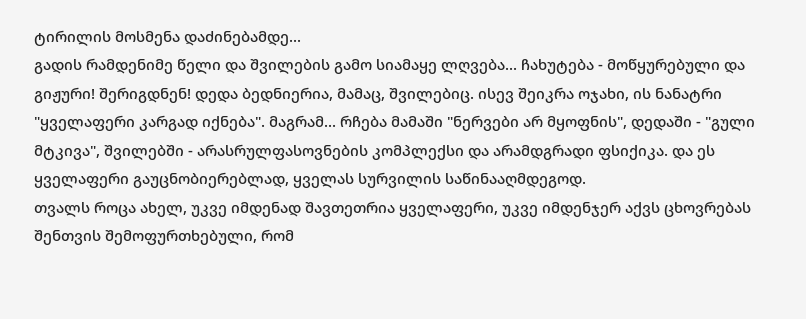ტირილის მოსმენა დაძინებამდე...
გადის რამდენიმე წელი და შვილების გამო სიამაყე ლღვება... ჩახუტება - მოწყურებული და გიჟური! შერიგდნენ! დედა ბედნიერია, მამაც, შვილებიც. ისევ შეიკრა ოჯახი, ის ნანატრი "ყველაფერი კარგად იქნება". მაგრამ... რჩება მამაში "ნერვები არ მყოფნის", დედაში - "გული მტკივა", შვილებში - არასრულფასოვნების კომპლექსი და არამდგრადი ფსიქიკა. და ეს ყველაფერი გაუცნობიერებლად, ყველას სურვილის საწინააღმდეგოდ.
თვალს როცა ახელ, უკვე იმდენად შავთეთრია ყველაფერი, უკვე იმდენჯერ აქვს ცხოვრებას შენთვის შემოფურთხებული, რომ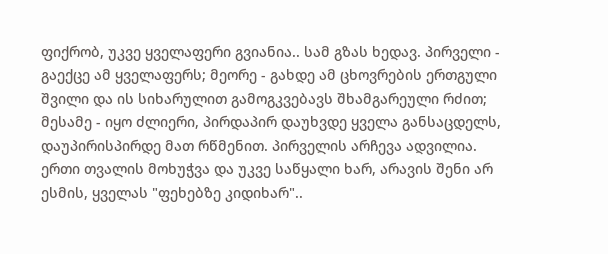ფიქრობ, უკვე ყველაფერი გვიანია.. სამ გზას ხედავ. პირველი - გაექცე ამ ყველაფერს; მეორე - გახდე ამ ცხოვრების ერთგული შვილი და ის სიხარულით გამოგკვებავს შხამგარეული რძით; მესამე - იყო ძლიერი, პირდაპირ დაუხვდე ყველა განსაცდელს, დაუპირისპირდე მათ რწმენით. პირველის არჩევა ადვილია. ერთი თვალის მოხუჭვა და უკვე საწყალი ხარ, არავის შენი არ ესმის, ყველას "ფეხებზე კიდიხარ"..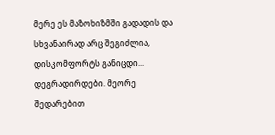მერე ეს მაზოხიზმში გადადის და სხვანაირად არც შეგიძლია, დისკომფორტს განიცდი... დეგრადირდები. მეორე შედარებით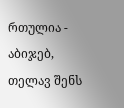რთულია - აბიჯებ, თელავ შენს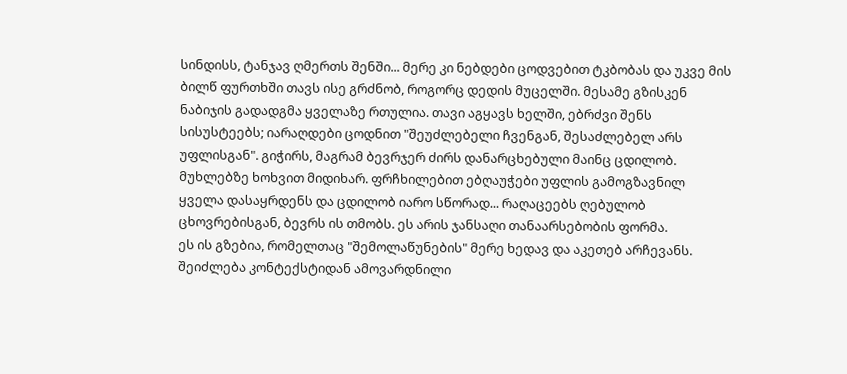სინდისს, ტანჯავ ღმერთს შენში... მერე კი ნებდები ცოდვებით ტკბობას და უკვე მის ბილწ ფურთხში თავს ისე გრძნობ, როგორც დედის მუცელში. მესამე გზისკენ ნაბიჯის გადადგმა ყველაზე რთულია. თავი აგყავს ხელში, ებრძვი შენს სისუსტეებს; იარაღდები ცოდნით "შეუძლებელი ჩვენგან, შესაძლებელ არს უფლისგან". გიჭირს, მაგრამ ბევრჯერ ძირს დანარცხებული მაინც ცდილობ. მუხლებზე ხოხვით მიდიხარ. ფრჩხილებით ებღაუჭები უფლის გამოგზავნილ ყველა დასაყრდენს და ცდილობ იარო სწორად... რაღაცეებს ღებულობ ცხოვრებისგან, ბევრს ის თმობს. ეს არის ჯანსაღი თანაარსებობის ფორმა.
ეს ის გზებია, რომელთაც "შემოლაწუნების" მერე ხედავ და აკეთებ არჩევანს. შეიძლება კონტექსტიდან ამოვარდნილი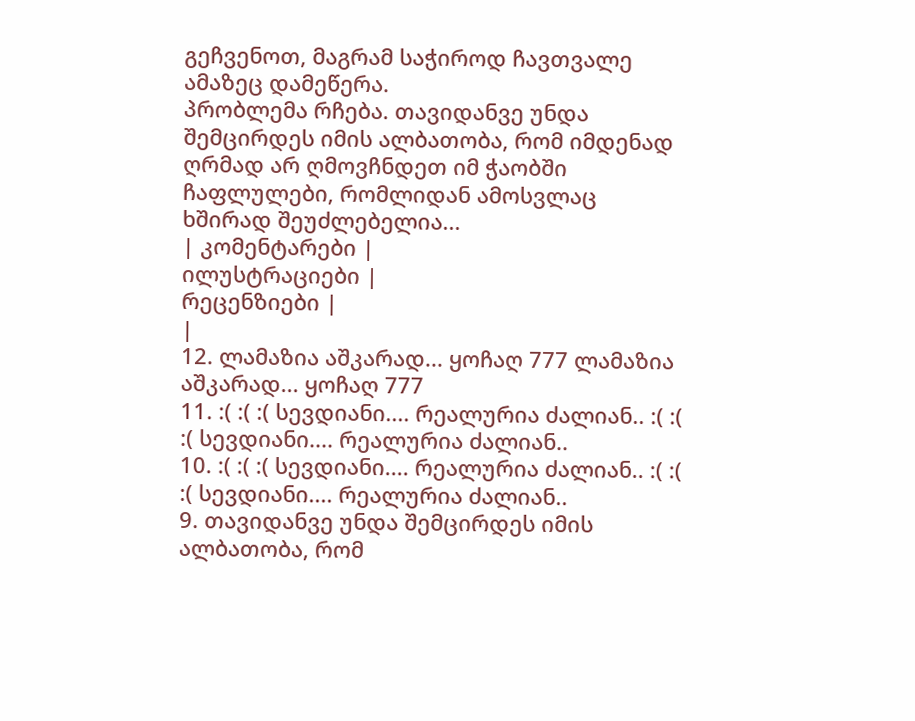გეჩვენოთ, მაგრამ საჭიროდ ჩავთვალე ამაზეც დამეწერა.
პრობლემა რჩება. თავიდანვე უნდა შემცირდეს იმის ალბათობა, რომ იმდენად ღრმად არ ღმოვჩნდეთ იმ ჭაობში ჩაფლულები, რომლიდან ამოსვლაც ხშირად შეუძლებელია...
| კომენტარები |
ილუსტრაციები |
რეცენზიები |
|
12. ლამაზია აშკარად... ყოჩაღ 777 ლამაზია აშკარად... ყოჩაღ 777
11. :( :( :( სევდიანი.... რეალურია ძალიან.. :( :( :( სევდიანი.... რეალურია ძალიან..
10. :( :( :( სევდიანი.... რეალურია ძალიან.. :( :( :( სევდიანი.... რეალურია ძალიან..
9. თავიდანვე უნდა შემცირდეს იმის ალბათობა, რომ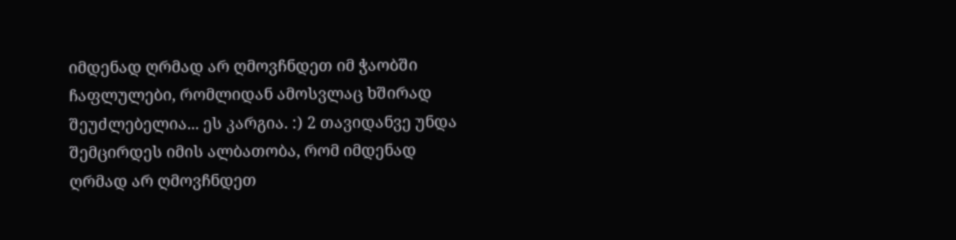იმდენად ღრმად არ ღმოვჩნდეთ იმ ჭაობში ჩაფლულები, რომლიდან ამოსვლაც ხშირად შეუძლებელია... ეს კარგია. :) 2 თავიდანვე უნდა შემცირდეს იმის ალბათობა, რომ იმდენად ღრმად არ ღმოვჩნდეთ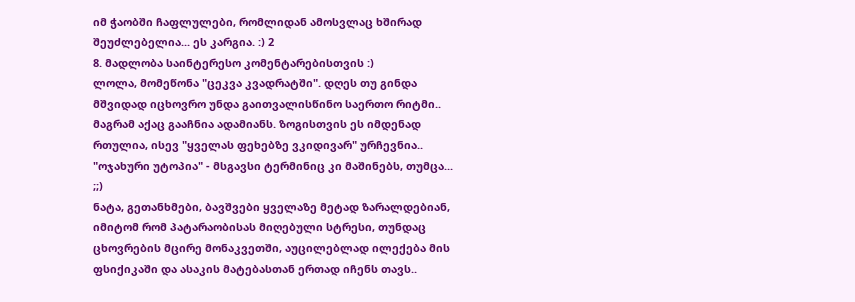იმ ჭაობში ჩაფლულები, რომლიდან ამოსვლაც ხშირად შეუძლებელია... ეს კარგია. :) 2
8. მადლობა საინტერესო კომენტარებისთვის :)
ლოლა, მომეწონა "ცეკვა კვადრატში". დღეს თუ გინდა მშვიდად იცხოვრო უნდა გაითვალისწინო საერთო რიტმი.. მაგრამ აქაც გააჩნია ადამიანს. ზოგისთვის ეს იმდენად რთულია, ისევ "ყველას ფეხებზე ვკიდივარ" ურჩევნია.. "ოჯახური უტოპია" - მსგავსი ტერმინიც კი მაშინებს, თუმცა... ;;)
ნატა, გეთანხმები, ბავშვები ყველაზე მეტად ზარალდებიან, იმიტომ რომ პატარაობისას მიღებული სტრესი, თუნდაც ცხოვრების მცირე მონაკვეთში, აუცილებლად ილექება მის ფსიქიკაში და ასაკის მატებასთან ერთად იჩენს თავს..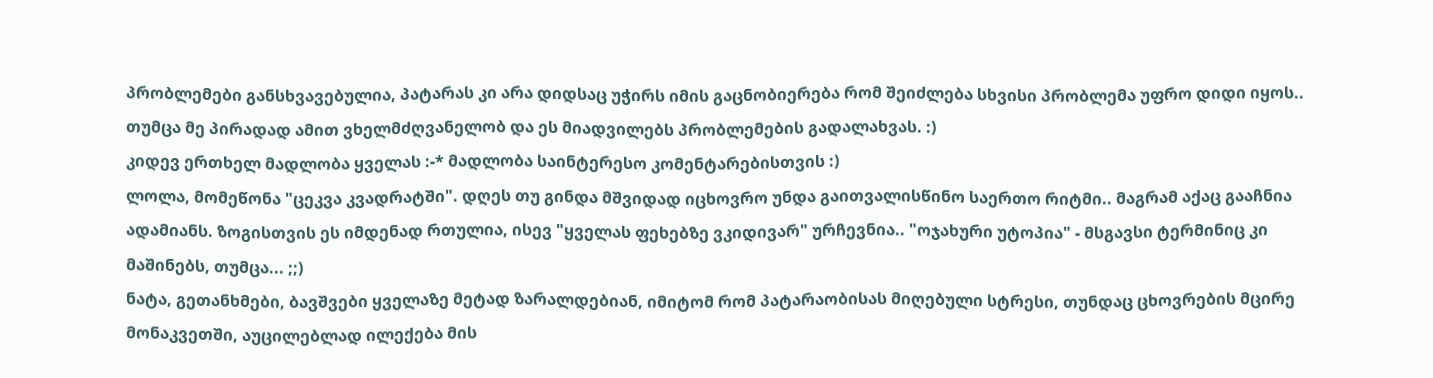პრობლემები განსხვავებულია, პატარას კი არა დიდსაც უჭირს იმის გაცნობიერება რომ შეიძლება სხვისი პრობლემა უფრო დიდი იყოს.. თუმცა მე პირადად ამით ვხელმძღვანელობ და ეს მიადვილებს პრობლემების გადალახვას. :)
კიდევ ერთხელ მადლობა ყველას :-* მადლობა საინტერესო კომენტარებისთვის :)
ლოლა, მომეწონა "ცეკვა კვადრატში". დღეს თუ გინდა მშვიდად იცხოვრო უნდა გაითვალისწინო საერთო რიტმი.. მაგრამ აქაც გააჩნია ადამიანს. ზოგისთვის ეს იმდენად რთულია, ისევ "ყველას ფეხებზე ვკიდივარ" ურჩევნია.. "ოჯახური უტოპია" - მსგავსი ტერმინიც კი მაშინებს, თუმცა... ;;)
ნატა, გეთანხმები, ბავშვები ყველაზე მეტად ზარალდებიან, იმიტომ რომ პატარაობისას მიღებული სტრესი, თუნდაც ცხოვრების მცირე მონაკვეთში, აუცილებლად ილექება მის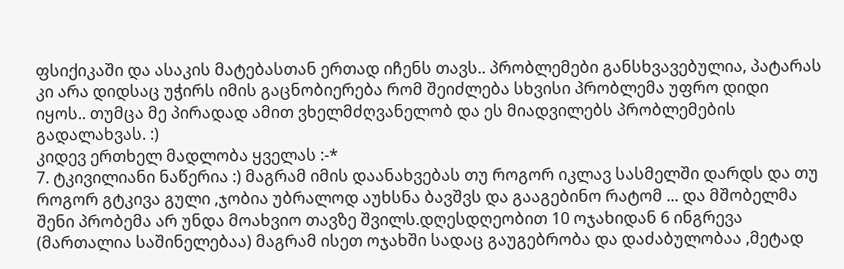ფსიქიკაში და ასაკის მატებასთან ერთად იჩენს თავს.. პრობლემები განსხვავებულია, პატარას კი არა დიდსაც უჭირს იმის გაცნობიერება რომ შეიძლება სხვისი პრობლემა უფრო დიდი იყოს.. თუმცა მე პირადად ამით ვხელმძღვანელობ და ეს მიადვილებს პრობლემების გადალახვას. :)
კიდევ ერთხელ მადლობა ყველას :-*
7. ტკივილიანი ნაწერია :) მაგრამ იმის დაანახვებას თუ როგორ იკლავ სასმელში დარდს და თუ როგორ გტკივა გული ,ჯობია უბრალოდ აუხსნა ბავშვს და გააგებინო რატომ ... და მშობელმა შენი პრობემა არ უნდა მოახვიო თავზე შვილს.დღესდღეობით 10 ოჯახიდან 6 ინგრევა (მართალია საშინელებაა) მაგრამ ისეთ ოჯახში სადაც გაუგებრობა და დაძაბულობაა ,მეტად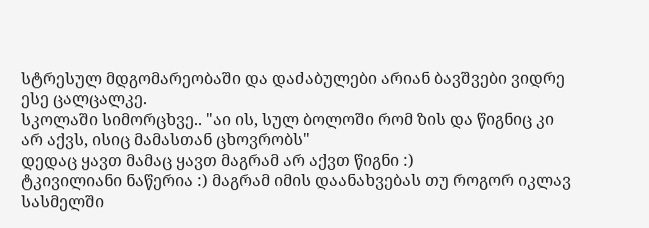სტრესულ მდგომარეობაში და დაძაბულები არიან ბავშვები ვიდრე ესე ცალცალკე.
სკოლაში სიმორცხვე.. "აი ის, სულ ბოლოში რომ ზის და წიგნიც კი არ აქვს, ისიც მამასთან ცხოვრობს"
დედაც ყავთ მამაც ყავთ მაგრამ არ აქვთ წიგნი :)
ტკივილიანი ნაწერია :) მაგრამ იმის დაანახვებას თუ როგორ იკლავ სასმელში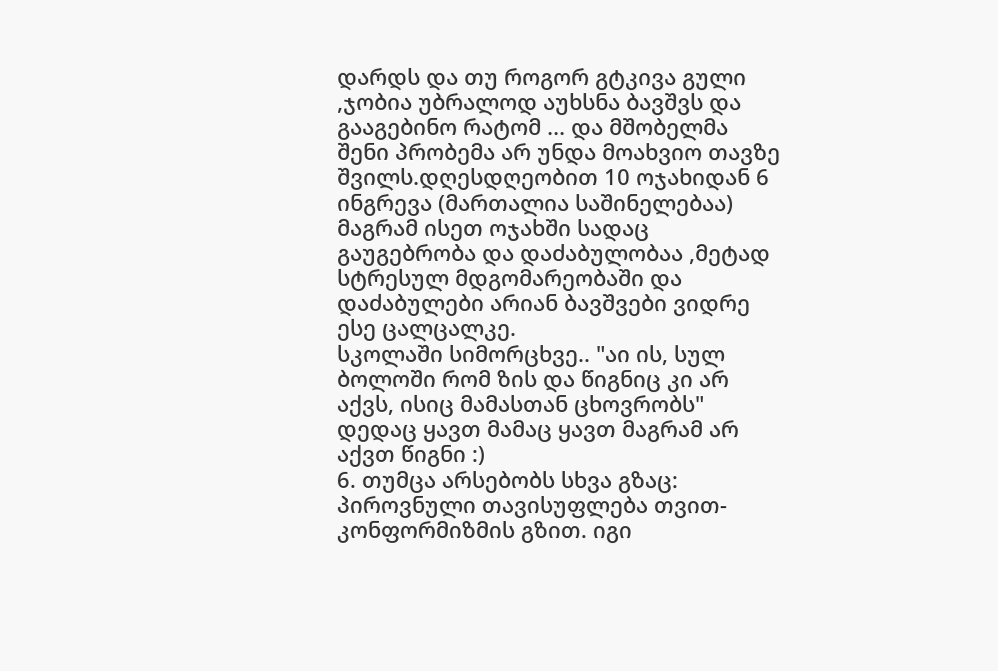დარდს და თუ როგორ გტკივა გული ,ჯობია უბრალოდ აუხსნა ბავშვს და გააგებინო რატომ ... და მშობელმა შენი პრობემა არ უნდა მოახვიო თავზე შვილს.დღესდღეობით 10 ოჯახიდან 6 ინგრევა (მართალია საშინელებაა) მაგრამ ისეთ ოჯახში სადაც გაუგებრობა და დაძაბულობაა ,მეტად სტრესულ მდგომარეობაში და დაძაბულები არიან ბავშვები ვიდრე ესე ცალცალკე.
სკოლაში სიმორცხვე.. "აი ის, სულ ბოლოში რომ ზის და წიგნიც კი არ აქვს, ისიც მამასთან ცხოვრობს"
დედაც ყავთ მამაც ყავთ მაგრამ არ აქვთ წიგნი :)
6. თუმცა არსებობს სხვა გზაც: პიროვნული თავისუფლება თვით-კონფორმიზმის გზით. იგი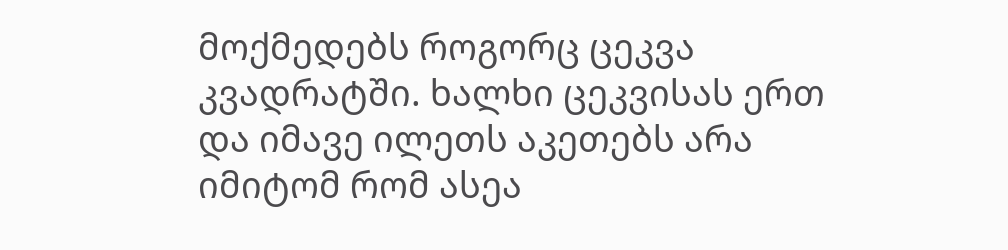მოქმედებს როგორც ცეკვა კვადრატში. ხალხი ცეკვისას ერთ და იმავე ილეთს აკეთებს არა იმიტომ რომ ასეა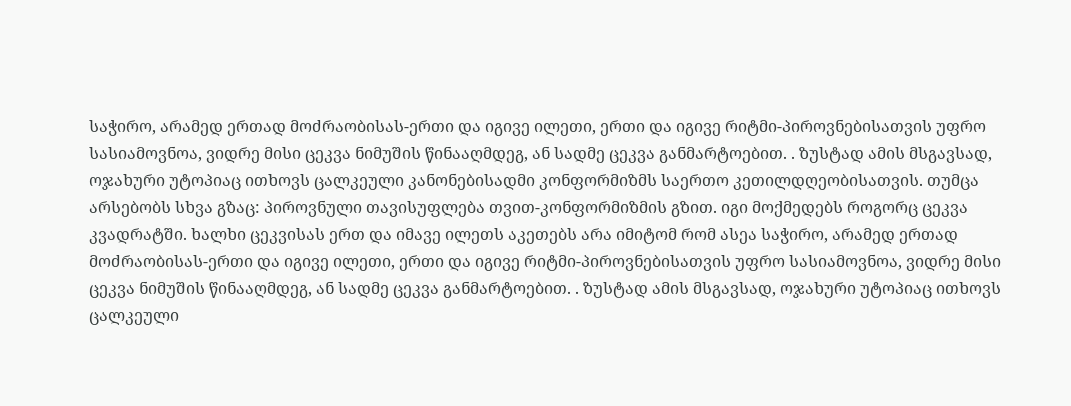საჭირო, არამედ ერთად მოძრაობისას-ერთი და იგივე ილეთი, ერთი და იგივე რიტმი-პიროვნებისათვის უფრო სასიამოვნოა, ვიდრე მისი ცეკვა ნიმუშის წინააღმდეგ, ან სადმე ცეკვა განმარტოებით. . ზუსტად ამის მსგავსად, ოჯახური უტოპიაც ითხოვს ცალკეული კანონებისადმი კონფორმიზმს საერთო კეთილდღეობისათვის. თუმცა არსებობს სხვა გზაც: პიროვნული თავისუფლება თვით-კონფორმიზმის გზით. იგი მოქმედებს როგორც ცეკვა კვადრატში. ხალხი ცეკვისას ერთ და იმავე ილეთს აკეთებს არა იმიტომ რომ ასეა საჭირო, არამედ ერთად მოძრაობისას-ერთი და იგივე ილეთი, ერთი და იგივე რიტმი-პიროვნებისათვის უფრო სასიამოვნოა, ვიდრე მისი ცეკვა ნიმუშის წინააღმდეგ, ან სადმე ცეკვა განმარტოებით. . ზუსტად ამის მსგავსად, ოჯახური უტოპიაც ითხოვს ცალკეული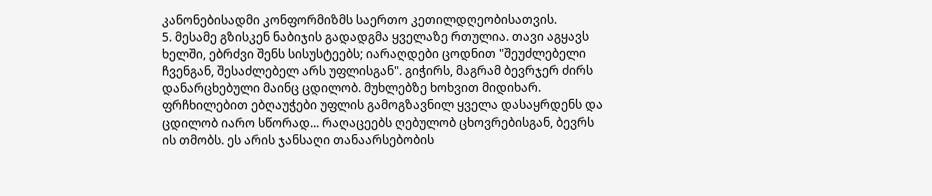კანონებისადმი კონფორმიზმს საერთო კეთილდღეობისათვის.
5. მესამე გზისკენ ნაბიჯის გადადგმა ყველაზე რთულია. თავი აგყავს ხელში, ებრძვი შენს სისუსტეებს; იარაღდები ცოდნით "შეუძლებელი ჩვენგან, შესაძლებელ არს უფლისგან". გიჭირს, მაგრამ ბევრჯერ ძირს დანარცხებული მაინც ცდილობ. მუხლებზე ხოხვით მიდიხარ. ფრჩხილებით ებღაუჭები უფლის გამოგზავნილ ყველა დასაყრდენს და ცდილობ იარო სწორად... რაღაცეებს ღებულობ ცხოვრებისგან, ბევრს ის თმობს. ეს არის ჯანსაღი თანაარსებობის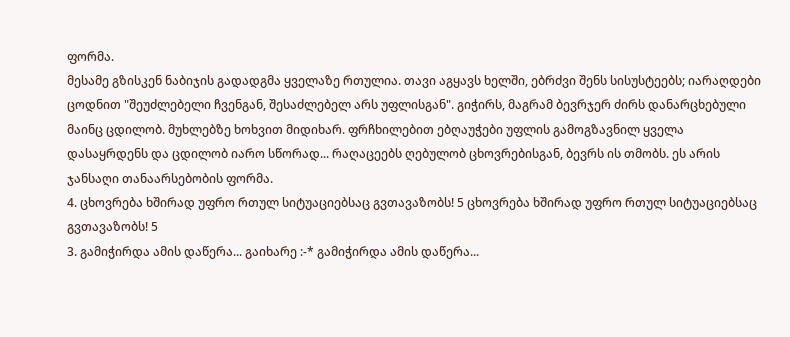ფორმა.
მესამე გზისკენ ნაბიჯის გადადგმა ყველაზე რთულია. თავი აგყავს ხელში, ებრძვი შენს სისუსტეებს; იარაღდები ცოდნით "შეუძლებელი ჩვენგან, შესაძლებელ არს უფლისგან". გიჭირს, მაგრამ ბევრჯერ ძირს დანარცხებული მაინც ცდილობ. მუხლებზე ხოხვით მიდიხარ. ფრჩხილებით ებღაუჭები უფლის გამოგზავნილ ყველა დასაყრდენს და ცდილობ იარო სწორად... რაღაცეებს ღებულობ ცხოვრებისგან, ბევრს ის თმობს. ეს არის ჯანსაღი თანაარსებობის ფორმა.
4. ცხოვრება ხშირად უფრო რთულ სიტუაციებსაც გვთავაზობს! 5 ცხოვრება ხშირად უფრო რთულ სიტუაციებსაც გვთავაზობს! 5
3. გამიჭირდა ამის დაწერა... გაიხარე :-* გამიჭირდა ამის დაწერა...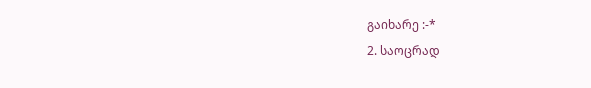გაიხარე :-*
2. საოცრად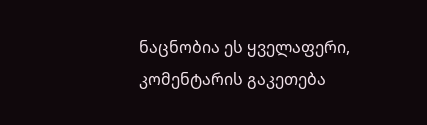ნაცნობია ეს ყველაფერი, კომენტარის გაკეთება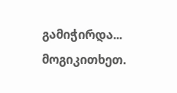გამიჭირდა... მოგიკითხეთ.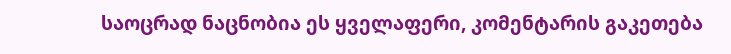საოცრად ნაცნობია ეს ყველაფერი, კომენტარის გაკეთება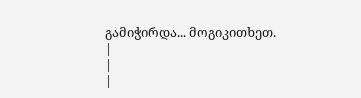გამიჭირდა... მოგიკითხეთ.
|
|
|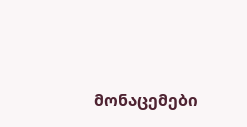მონაცემები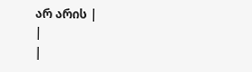არ არის |
|
|